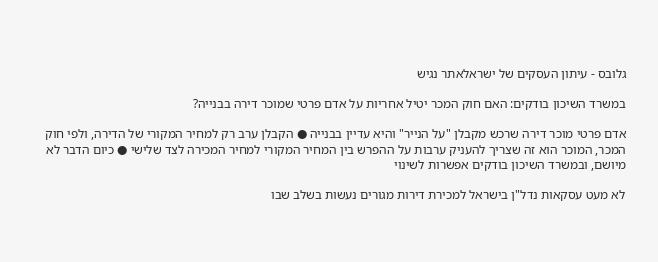גלובס - עיתון העסקים של ישראלאתר נגיש

במשרד השיכון בודקים: האם חוק המכר יטיל אחריות על אדם פרטי שמוכר דירה בבנייה?

אדם פרטי מוכר דירה שרכש מקבלן "על הנייר" והיא עדיין בבנייה ● הקבלן ערב רק למחיר המקורי של הדירה, ולפי חוק המכר, המוכר הוא זה שצריך להעניק ערבות על ההפרש בין המחיר המקורי למחיר המכירה לצד שלישי ● כיום הדבר לא מיושם, ובמשרד השיכון בודקים אפשרות לשינוי

לא מעט עסקאות נדל"ן בישראל למכירת דירות מגורים נעשות בשלב שבו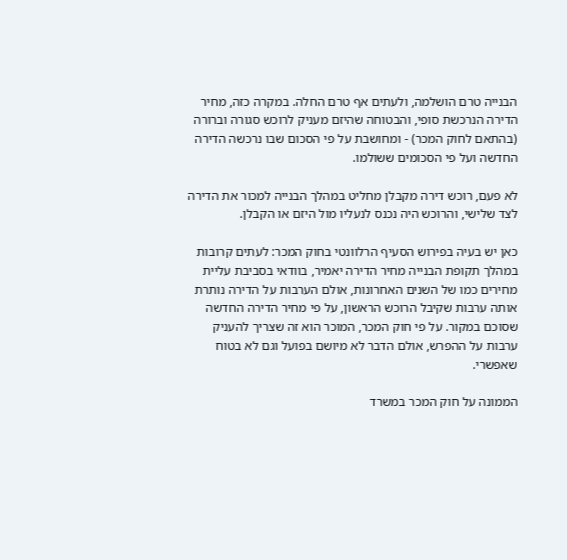הבנייה טרם הושלמה, ולעתים אף טרם החלה. במקרה כזה, מחיר הדירה הנרכשת סופי, והבטוחה שהיזם מעניק לרוכש סגורה וברורה (בהתאם לחוק המכר) - ומחושבת על פי הסכום שבו נרכשה הדירה החדשה ועל פי הסכומים ששולמו.

לא פעם, רוכש דירה מקבלן מחליט במהלך הבנייה למכור את הדירה לצד שלישי, והרוכש היה נכנס לנעליו מול היזם או הקבלן.

כאן יש בעיה בפירוש הסעיף הרלוונטי בחוק המכר: לעתים קרובות במהלך תקופת הבנייה מחיר הדירה יאמיר, בוודאי בסביבת עליית מחירים כמו של השנים האחרונות, אולם הערבות על הדירה נותרת אותה ערבות שקיבל הרוכש הראשון, על פי מחיר הדירה החדשה שסוכם במקור. על פי חוק המכר, המוכר הוא זה שצריך להעניק ערבות על ההפרש, אולם הדבר לא מיושם בפועל וגם לא בטוח שאפשרי.

הממונה על חוק המכר במשרד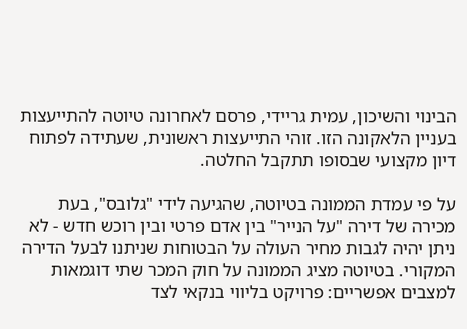הבינוי והשיכון, עמית גריידי, פרסם לאחרונה טיוטה להתייעצות בעניין הלאקונה הזו. זוהי התייעצות ראשונית, שעתידה לפתוח דיון מקצועי שבסופו תתקבל החלטה.

על פי עמדת הממונה בטיוטה, שהגיעה לידי "גלובס", בעת מכירה של דירה "על הנייר" בין אדם פרטי ובין רוכש חדש - לא ניתן יהיה לגבות מחיר העולה על הבטוחות שניתנו לבעל הדירה המקורי. בטיוטה מציג הממונה על חוק המכר שתי דוגמאות למצבים אפשריים: פרויקט בליווי בנקאי לצד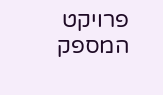פרויקט המספק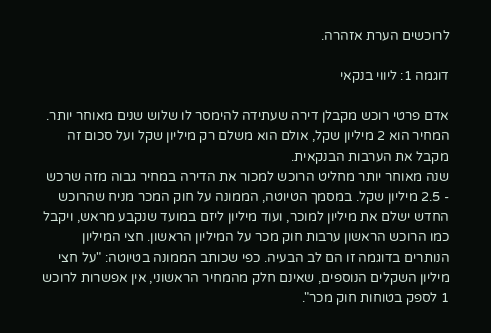לרוכשים הערת אזהרה.

דוגמה 1: ליווי בנקאי

אדם פרטי רוכש מקבלן דירה שעתידה להימסר לו שלוש שנים מאוחר יותר. המחיר הוא 2 מיליון שקל, אולם הוא משלם רק מיליון שקל ועל סכום זה מקבל את הערבות הבנקאית.
שנה מאוחר יותר מחליט הרוכש למכור את הדירה במחיר גבוה מזה שרכש - 2.5 מיליון שקל. במסמך הטיוטה, הממונה על חוק המכר מניח שהרוכש החדש ישלם את מיליון למוכר, ועוד מיליון ליזם במועד שנקבע מראש, ויקבל כמו הרוכש הראשון ערבות חוק מכר על המיליון הראשון. חצי המיליון הנותרים בדוגמה זו הם לב הבעיה. כפי שכותב הממונה בטיוטה: "על חצי מיליון השקלים הנוספים, שאינם חלק מהמחיר הראשוני, אין אפשרות לרוכש 1 לספק בטוחות חוק מכר".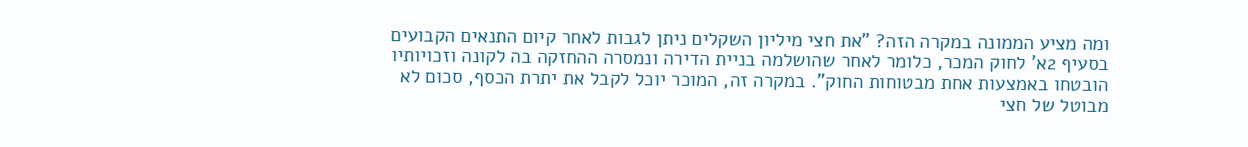ומה מציע הממונה במקרה הזה? "את חצי מיליון השקלים ניתן לגבות לאחר קיום התנאים הקבועים בסעיף 2א' לחוק המכר, כלומר לאחר שהושלמה בניית הדירה ונמסרה ההחזקה בה לקונה וזכויותיו הובטחו באמצעות אחת מבטוחות החוק". במקרה זה, המוכר יוכל לקבל את יתרת הכסף, סכום לא מבוטל של חצי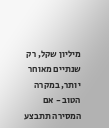מיליון שקל, רק שנתיים מאוחר יותר, במקרה הטוב - אם המסירה תתבצע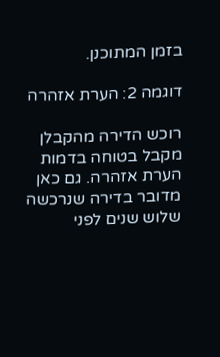בזמן המתוכנן.

דוגמה 2: הערת אזהרה

רוכש הדירה מהקבלן מקבל בטוחה בדמות הערת אזהרה. גם כאן מדובר בדירה שנרכשה שלוש שנים לפני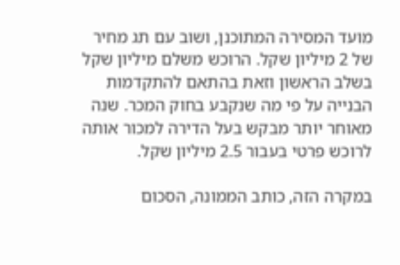מועד המסירה המתוכנן, ושוב עם תג מחיר של 2 מיליון שקל. הרוכש משלם מיליון שקל בשלב הראשון וזאת בהתאם להתקדמות הבנייה על פי מה שנקבע בחוק המכר. שנה מאוחר יותר מבקש בעל הדירה למכור אותה לרוכש פרטי בעבור 2.5 מיליון שקל.

במקרה הזה, כותב הממונה, הסכום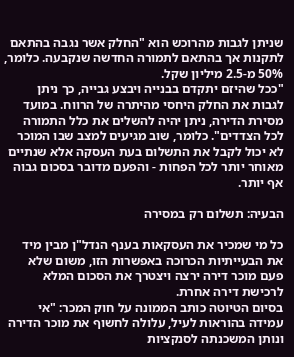שניתן לגבות מהרוכש הוא "החלק אשר נגבה בהתאם לתקנות אך בהתאם לתמורה החדשה שנקבעה. כלומר, 50% מ-2.5 מיליון שקל.
"ככל שהיזם יתקדם בבנייה ויבצע גבייה, כך ניתן לגבות את החלק היחסי מהיתרה של הרווח. במועד מסירת הדירה, ניתן יהיה להשלים את כלל התמורה לכל הצדדים". כלומר, שוב מגיעים למצב שבו המוכר לא יכול לקבל את התשלום בעת העסקה אלא שנתיים מאוחר יותר לכל הפחות - והפעם מדובר בסכום גבוה אף יותר.

הבעיה: תשלום רק במסירה

כל מי שמכיר את העסקאות בענף הנדל"ן מבין מיד את הבעייתיות הכרוכה באפשרות הזו, משום שלא פעם מוכר דירה ירצה ויצטרך את הסכום המלא לרכישת דירה אחרת.
בסיום הטיוטה כותב הממונה על חוק המכר: "אי עמידה בהוראות לעיל, עלולה לחשוף את מוכר הדירה ונותן המשכנתה לסנקציות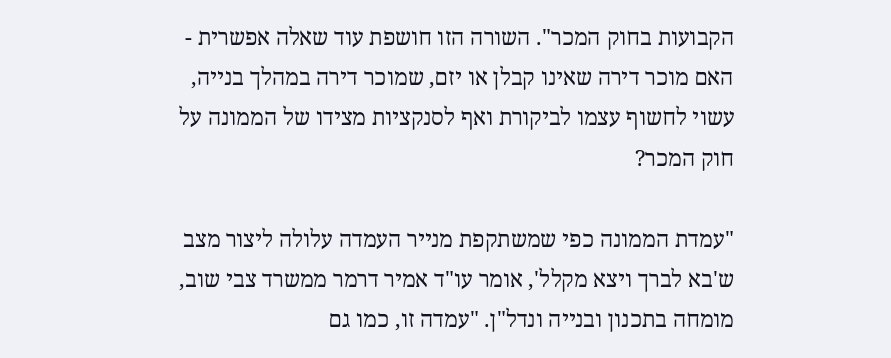הקבועות בחוק המכר". השורה הזו חושפת עוד שאלה אפשרית - האם מוכר דירה שאינו קבלן או יזם, שמוכר דירה במהלך בנייה, עשוי לחשוף עצמו לביקורת ואף לסנקציות מצידו של הממונה על חוק המכר?

"עמדת הממונה כפי שמשתקפת מנייר העמדה עלולה ליצור מצב ש'בא לברך ויצא מקלל', אומר עו"ד אמיר דרמר ממשרד צבי שוב, מומחה בתכנון ובנייה ונדל"ן. "עמדה זו, כמו גם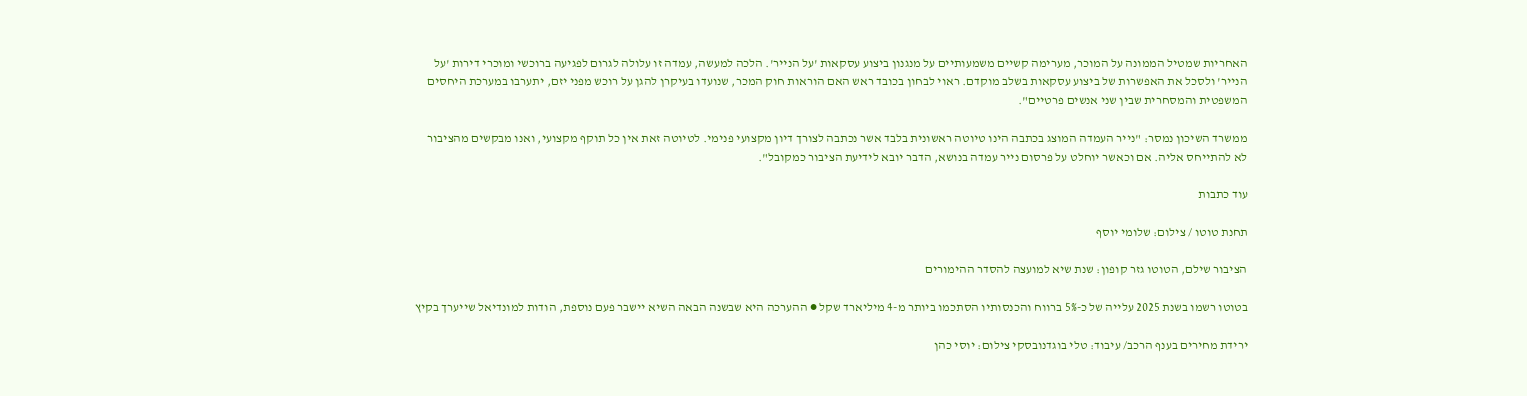האחריות שמטיל הממונה על המוכר, מערימה קשיים משמעותיים על מנגנון ביצוע עסקאות 'על הנייר'. הלכה למעשה, עמדה זו עלולה לגרום לפגיעה ברוכשי ומוכרי דירות 'על הנייר' ולסכל את האפשרות של ביצוע עסקאות בשלב מוקדם. ראוי לבחון בכובד ראש האם הוראות חוק המכר, שנועדו בעיקרן להגן על רוכש מפני יזם, יתערבו במערכת היחסים המשפטית והמסחרית שבין שני אנשים פרטיים".

ממשרד השיכון נמסר: "נייר העמדה המוצג בכתבה הינו טיוטה ראשונית בלבד אשר נכתבה לצורך דיון מקצועי פנימי. לטיוטה זאת אין כל תוקף מקצועי, ואנו מבקשים מהציבור לא להתייחס אליה. אם וכאשר יוחלט על פרסום נייר עמדה בנושא, הדבר יובא לידיעת הציבור כמקובל".

עוד כתבות

תחנת טוטו / צילום: שלומי יוסף

הציבור שילם, הטוטו גזר קופון: שנת שיא למועצה להסדר ההימורים

בטוטו רשמו בשנת 2025 עלייה של כ-5% ברווח והכנסותיו הסתכמו ביותר מ-4 מיליארד שקל ● ההערכה היא שבשנה הבאה השיא יישבר פעם נוספת, הודות למונדיאל שייערך בקיץ

ירידת מחירים בענף הרכב/ עיבוד: טלי בוגדנובסקי צילום: יוסי כהן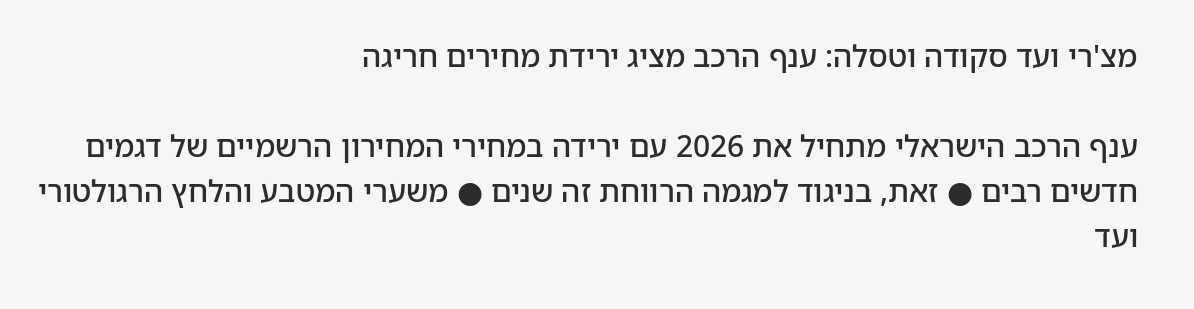מצ'רי ועד סקודה וטסלה: ענף הרכב מציג ירידת מחירים חריגה

ענף הרכב הישראלי מתחיל את 2026 עם ירידה במחירי המחירון הרשמיים של דגמים חדשים רבים ● זאת, בניגוד למגמה הרווחת זה שנים ● משערי המטבע והלחץ הרגולטורי ועד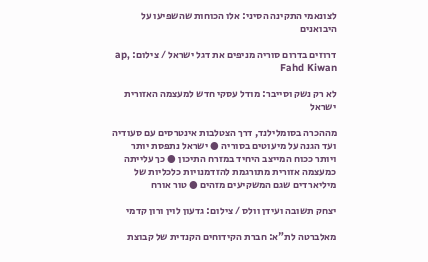לצונאמי התקינה הסיני: אלו הכוחות שהשפיעו על היבואנים

דרוזים בדרום סוריה מניפים את דגל ישראל / צילום: ap, Fahd Kiwan

לא רק נשק וסייבר: מודל עסקי חדש למעצמה האזורית ישראל

מההכרה בסומלילנד, דרך הצטלבות אינטרסים עם סעודיה ועד הגנה על מיעוטים בסוריה ● ישראל נתפסת יותר ויותר ככוח המייצב היחיד במזרח התיכון ● כך עלייתה כמעצמה אזורית מתורגמת להזדמנויות כלכליות של מיליארדים שגם המשקיעים מזהים ● טור אורח

יצחק תשובה ועידן וולס / צילום: גדעון לוין ורון קדמי

מאלברטה לת"א: חברת הקידוחים הקנדית של קבוצת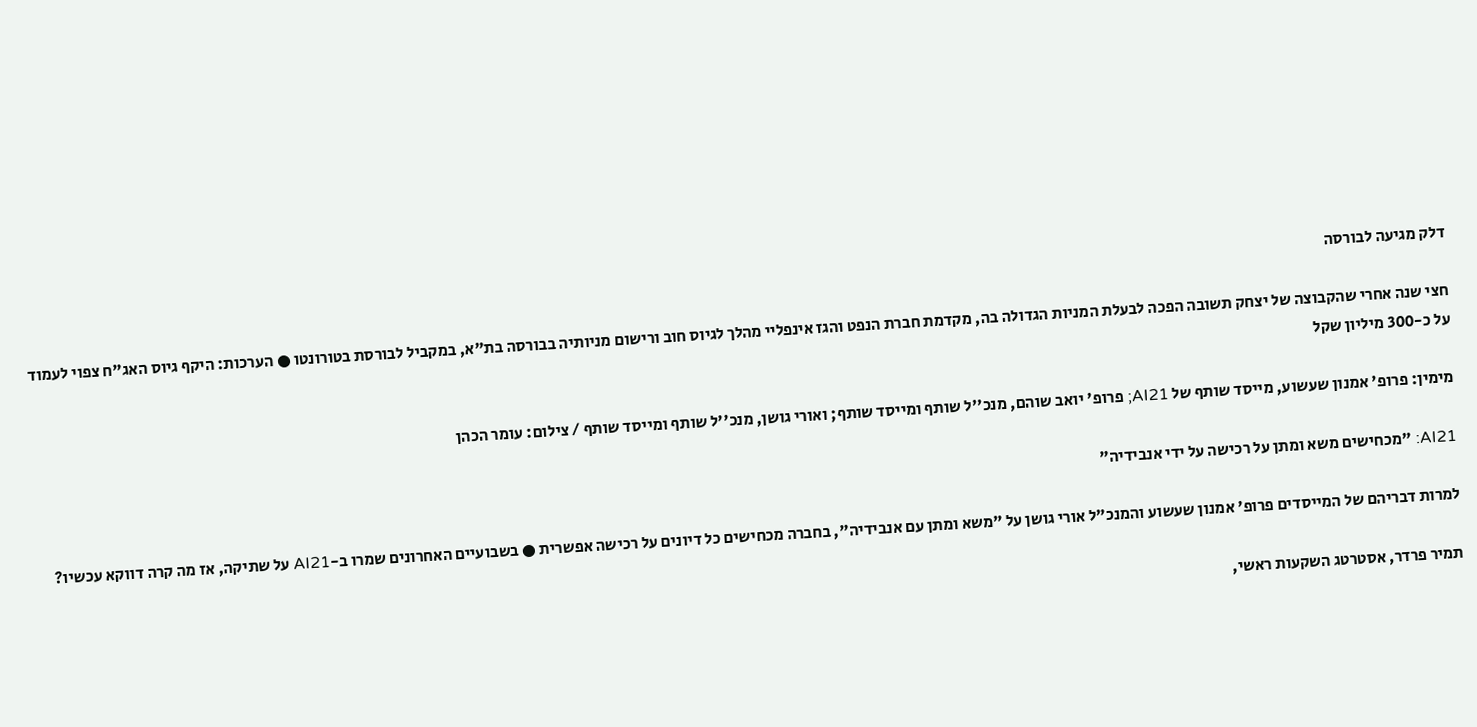דלק מגיעה לבורסה

חצי שנה אחרי שהקבוצה של יצחק תשובה הפכה לבעלת המניות הגדולה בה, מקדמת חברת הנפט והגז אינפליי מהלך לגיוס חוב ורישום מניותיה בבורסה בת"א, במקביל לבורסת בטורונטו ● הערכות: היקף גיוס האג"ח צפוי לעמוד על כ-300 מיליון שקל

מימין: פרופ' אמנון שעשוע, מייסד שותף של AI21; פרופ' יואב שוהם, מנכ''ל שותף ומייסד שותף; ואורי גושן, מנכ''ל שותף ומייסד שותף / צילום: עומר הכהן

AI21: "מכחישים משא ומתן על רכישה על ידי אנבידיה"

למרות דבריהם של המייסדים פרופ' אמנון שעשוע והמנכ"ל אורי גושן על "משא ומתן עם אנבידיה", בחברה מכחישים כל דיונים על רכישה אפשרית ● בשבועיים האחרונים שמרו ב-AI21 על שתיקה, אז מה קרה דווקא עכשיו?

תמיר פרדר, אסטרטג השקעות ראשי,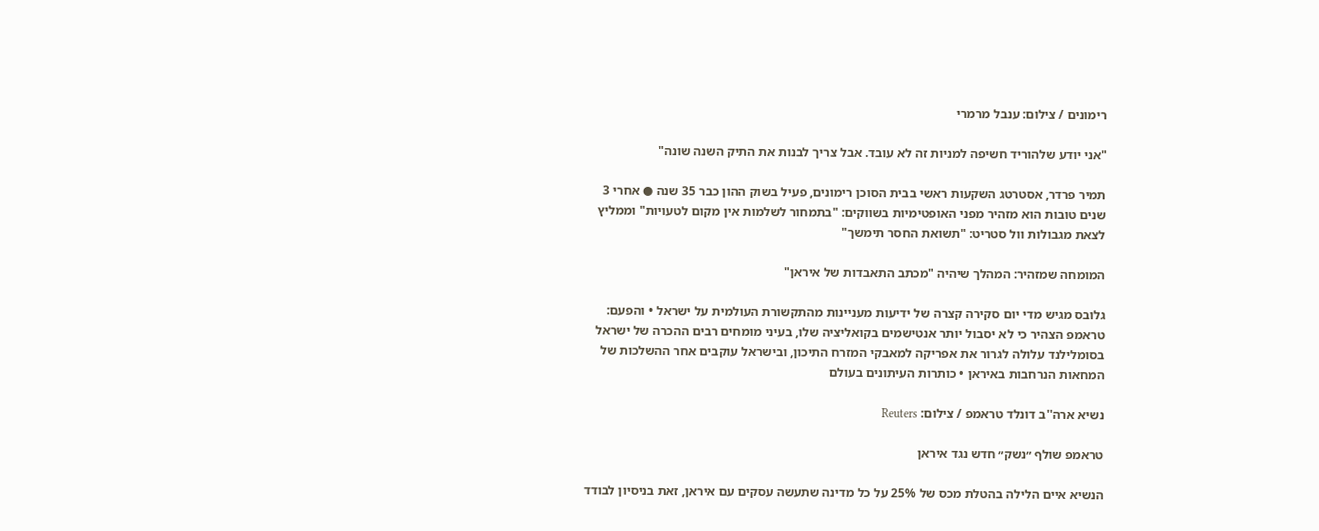רימונים / צילום: ענבל מרמרי

"אני יודע שלהוריד חשיפה למניות זה לא עובד. אבל צריך לבנות את התיק השנה שונה"

תמיר פרדר, אסטרטג השקעות ראשי בבית הסוכן רימונים, פעיל בשוק ההון כבר 35 שנה ● אחרי 3 שנים טובות הוא מזהיר מפני האופטימיות בשווקים: "בתמחור לשלמות אין מקום לטעויות" וממליץ לצאת מגבולות וול סטריט: "תשואת החסר תימשך"

המומחה שמזהיר: המהלך שיהיה "מכתב התאבדות של איראן"

גלובס מגיש מדי יום סקירה קצרה של ידיעות מעניינות מהתקשורת העולמית על ישראל • והפעם: טראמפ הצהיר כי לא יסבול יותר אנטישמים בקואליציה שלו, בעיני מומחים רבים ההכרה של ישראל בסומלילנד עלולה לגרור את אפריקה למאבקי המזרח התיכון, ובישראל עוקבים אחר ההשלכות של המחאות הנרחבות באיראן • כותרות העיתונים בעולם

נשיא ארה''ב דונלד טראמפ / צילום: Reuters

טראמפ שולף ״נשק״ חדש נגד איראן

הנשיא איים הלילה בהטלת מכס של 25% על כל מדינה שתעשה עסקים עם איראן, זאת בניסיון לבודד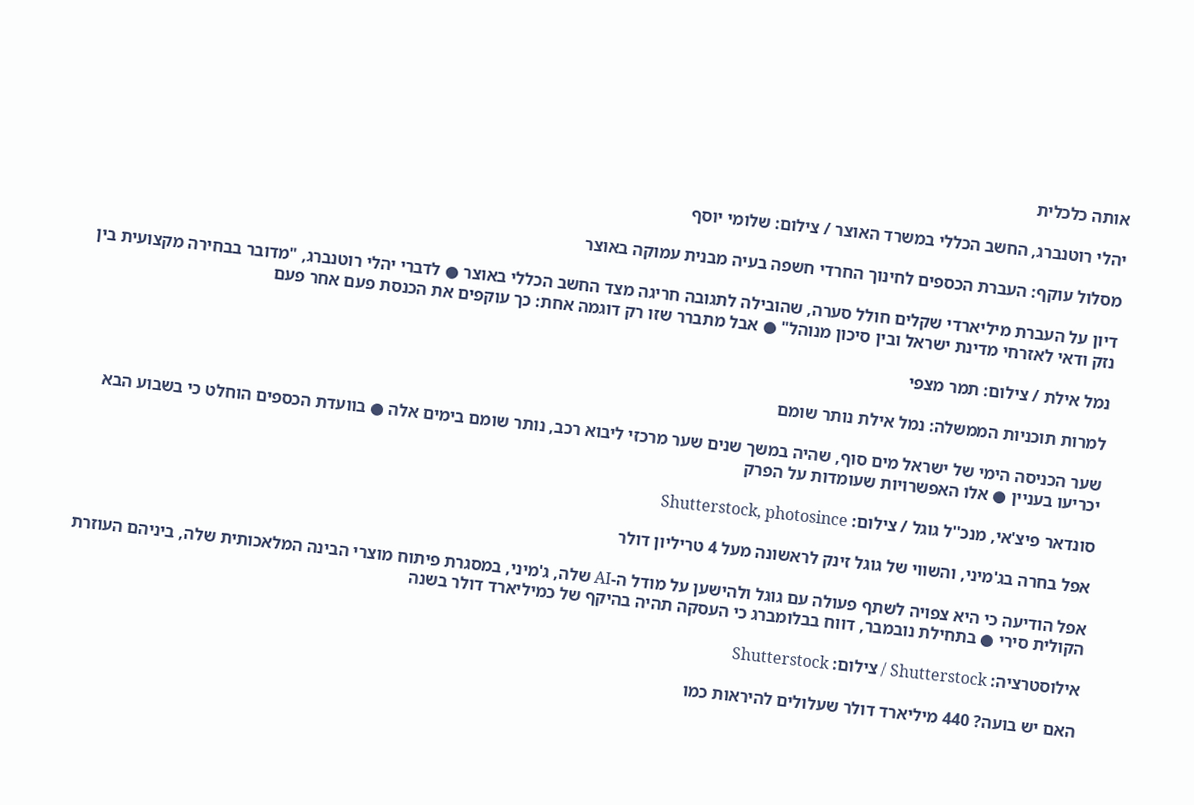אותה כלכלית

יהלי רוטנברג, החשב הכללי במשרד האוצר / צילום: שלומי יוסף

מסלול עוקף: העברת הכספים לחינוך החרדי חשפה בעיה מבנית עמוקה באוצר

דיון על העברת מיליארדי שקלים חולל סערה, שהובילה לתגובה חריגה מצד החשב הכללי באוצר ● לדברי יהלי רוטנברג, "מדובר בבחירה מקצועית בין נזק ודאי לאזרחי מדינת ישראל ובין סיכון מנוהל" ● אבל מתברר שזו רק דוגמה אחת: כך עוקפים את הכנסת פעם אחר פעם

נמל אילת / צילום: תמר מצפי

למרות תוכניות הממשלה: נמל אילת נותר שומם

שער הכניסה הימי של ישראל מים סוף, שהיה במשך שנים שער מרכזי ליבוא רכב, נותר שומם בימים אלה ● בוועדת הכספים הוחלט כי בשבוע הבא יכריעו בעניין ● אלו האפשרויות שעומדות על הפרק

סונדאר פיצ'אי, מנכ''ל גוגל / צילום: Shutterstock, photosince

אפל בחרה בג'מיני, והשווי של גוגל זינק לראשונה מעל 4 טריליון דולר

אפל הודיעה כי היא צפויה לשתף פעולה עם גוגל ולהישען על מודל ה-AI שלה, ג'מיני, במסגרת פיתוח מוצרי הבינה המלאכותית שלה, ביניהם העוזרת הקולית סירי ● בתחילת נובמבר, דווח בבלומברג כי העסקה תהיה בהיקף של כמיליארד דולר בשנה

אילוסטרציה: Shutterstock / צילום: Shutterstock

האם יש בועה? 440 מיליארד דולר שעלולים להיראות כמו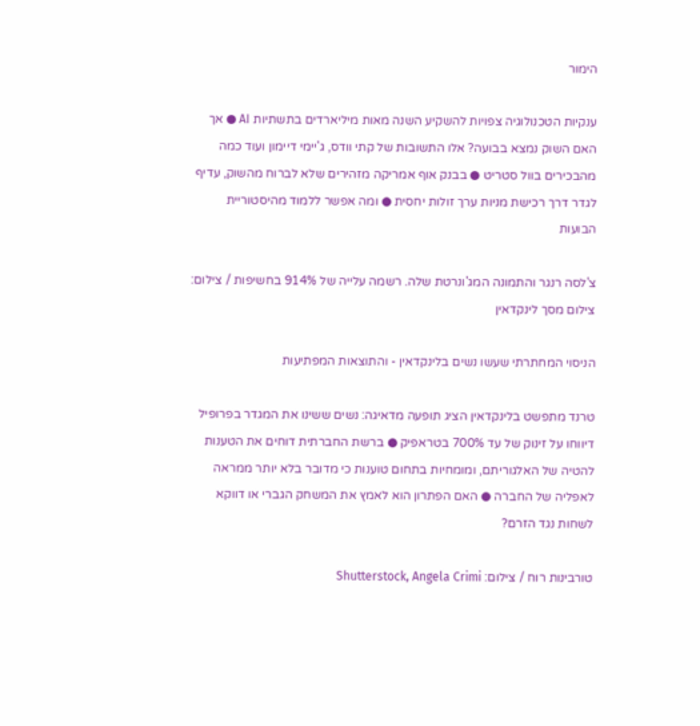הימור

ענקיות הטכנולוגיה צפויות להשקיע השנה מאות מיליארדים בתשתיות AI ● אך האם השוק נמצא בבועה? אלו התשובות של קתי וודס, ג'יימי דיימון ועוד כמה מהבכירים בוול סטריט ● בבנק אוף אמריקה מזהירים שלא לברוח מהשוק, עדיף לגדר דרך רכישת מניות ערך זולות יחסית ● ומה אפשר ללמוד מהיסטוריית הבועות

צ'לסה רנגר והתמונה המג'ונרטת שלה. רשמה עלייה של 914% בחשיפות / צילום: צילום מסך לינקדאין

הניסוי המחתרתי שעשו נשים בלינקדאין - והתוצאות המפתיעות

טרנד מתפשט בלינקדאין הציג תופעה מדאיגה: נשים ששינו את המגדר בפרופיל דיווחו על זינוק של עד 700% בטראפיק ● ברשת החברתית דוחים את הטענות להטיה של האלגוריתם, ומומחיות בתחום טוענות כי מדובר בלא יותר ממראה לאפליה של החברה ● האם הפתרון הוא לאמץ את המשחק הגברי או דווקא לשחות נגד הזרם?

טורבינות רוח / צילום: Shutterstock, Angela Crimi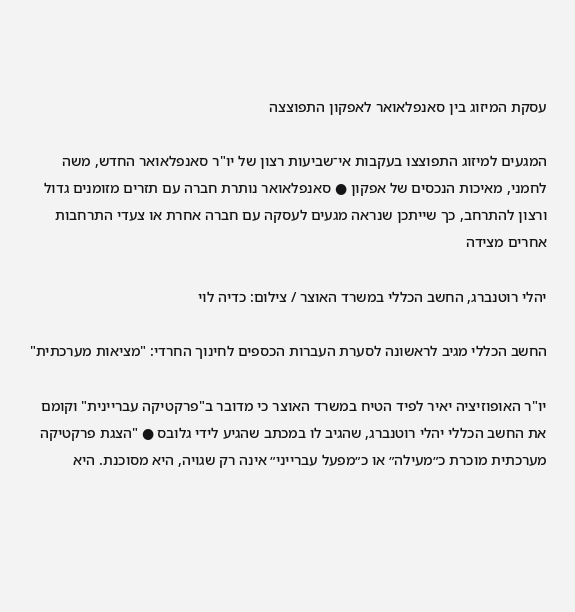עסקת המיזוג בין סאנפלאואר לאפקון התפוצצה

המגעים למיזוג התפוצצו בעקבות אי־שביעות רצון של יו"ר סאנפלאואר החדש, משה לחמני, מאיכות הנכסים של אפקון ● סאנפלאואר נותרת חברה עם תזרים מזומנים גדול ורצון להתרחב, כך שייתכן שנראה מגעים לעסקה עם חברה אחרת או צעדי התרחבות אחרים מצידה

יהלי רוטנברג, החשב הכללי במשרד האוצר / צילום: כדיה לוי

החשב הכללי מגיב לראשונה לסערת העברות הכספים לחינוך החרדי: "מציאות מערכתית"

יו"ר האופוזיציה יאיר לפיד הטיח במשרד האוצר כי מדובר ב"פרקטיקה עבריינית" וקומם את החשב הכללי יהלי רוטנברג, שהגיב לו במכתב שהגיע לידי גלובס ● "הצגת פרקטיקה מערכתית מוכרת כ״מעילה״ או כ״מפעל עברייני״ אינה רק שגויה, היא מסוכנת. היא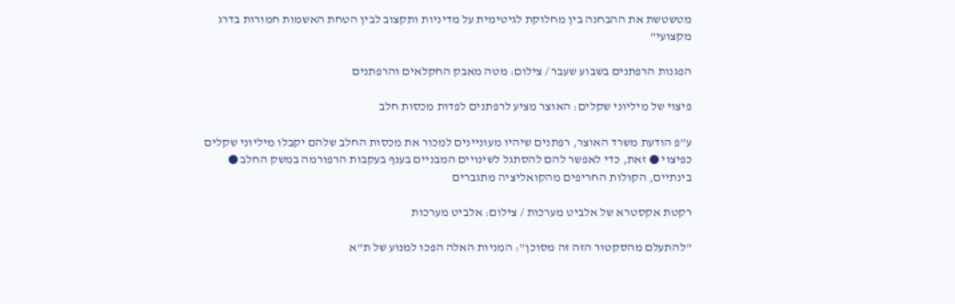מטשטשת את ההבחנה בין מחלוקת לגיטימית על מדיניות ותקצוב לבין הטחת האשמות חמורות בדרג מקצועי"

הפגנות הרפתנים בשבוע שעבר / צילום: מטה מאבק החקלאים והרפתנים

פיצוי של מיליוני שקלים: האוצר מציע לרפתנים לפדות מכסות חלב

ע"פ הודעת משרד האוצר, רפתנים שיהיו מעוניינים למכור את מכסות החלב שלהם יקבלו מיליוני שקלים כפיצוי ● זאת, כדי לאפשר להם להסתגל לשינויים המבניים בענף בעקבות הרפורמה במשק החלב ● בינתיים, הקולות החריפים מהקואליציה מתגברים

רקטת אקסטרא של אלביט מערכות / צילום: אלביט מערכות

"להתעלם מהסקטור הזה זה מסוכן": המניות האלה הפכו למנוע של ת"א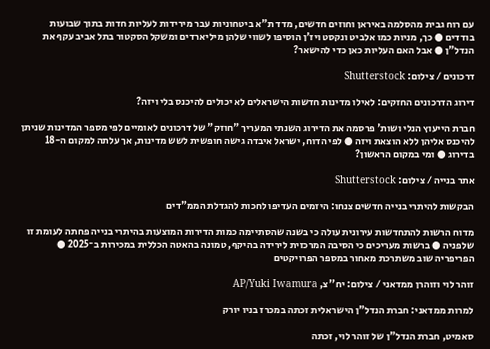עם רוח גבית מהסלמה באיראן וחוזים חדשים, מדד ת"א ביטחוניות עבר מירידות לעליות חדות בתוך שבועות בודדים ● כך, מניות כמו אלביט ונקסט ויז'ן הוסיפו לשווי שלהן מיליארדים ומשקל הסקטור בתל אביב עקף את הנדל"ן ● אבל האם העליות כאן כדי להישאר?

דרכונים / צילום: Shutterstock

דירוג הדרכונים החזקים: לאילו מדינות חדשות הישראלים לא יכולים להיכנס בלי ויזה?

חברת הייעוץ הנלי ושות' פרסמה את הדירוג השנתי המעריך "חוזק" של דרכונים לאומיים לפי מספר המדינות שניתן להיכנס אליהן ללא הוצאת ויזה ● לפי הדוח, ישראל איבדה גישה חופשית לשש מדינות, אך עלתה למקום ה-18 בדירוג ● ומי במקום הראשון?

אתר בנייה / צילום: Shutterstock

הבקשות להיתרי בנייה חדשים צנחו: היזמים העדיפו לחכות להגדלת הממ"דים

מדוח הרשות להתחדשות עירונית עולה כי בשנה שהסתיימה כמות הדירות המוצעות בהיתרי בנייה פחתה לעומת זו שלפניה ● ברשות מעריכים כי הסיבה המרכזית לירידה בהיקף, טמונה בהאטה הכללית במכירות ב־2025 ● הפריפריה שוב משתרכת מאחור במספר הפרויקטים

זוהר לוי וזוהרן ממדאני / צילום: יח''צ, AP/Yuki Iwamura

למרות ממדאני: חברת הנדל"ן הישראלית זכתה במכרז בניו יורק

סאמיט, חברת הנדל"ן של זוהר לוי, זכתה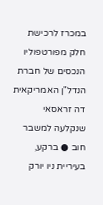במכרז לרכישת חלק מפורטפוליו הנכסים של חברת הנדל"ן האמריקאית דה זראסאי שנקלעה למשבר חוב ● ברקע, בעיריית ניו יורק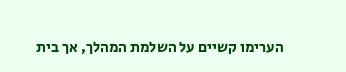הערימו קשיים על השלמת המהלך, אך בית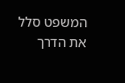המשפט סלל את הדרך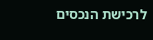לרכישת הנכסים